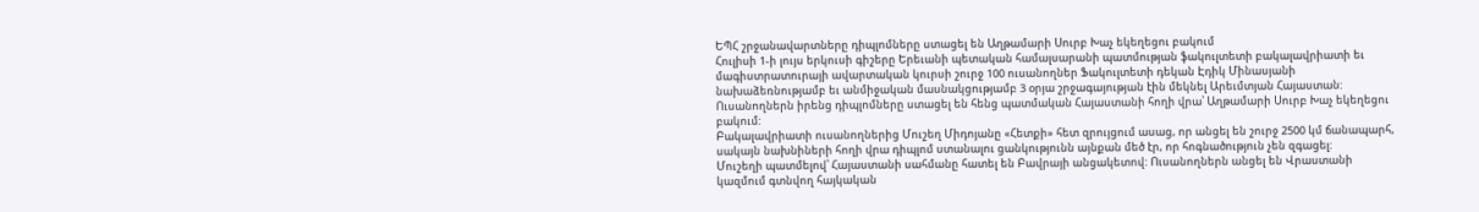ԵՊՀ շրջանավարտները դիպլոմները ստացել են Աղթամարի Սուրբ Խաչ եկեղեցու բակում
Հուլիսի 1-ի լույս երկուսի գիշերը Երեւանի պետական համալսարանի պատմության ֆակուլտետի բակալավրիատի եւ մագիստրատուրայի ավարտական կուրսի շուրջ 100 ուսանողներ Ֆակուլտետի դեկան Էդիկ Մինասյանի նախաձեռնությամբ եւ անմիջական մասնակցությամբ 3 օրյա շրջագայության էին մեկնել Արեւմտյան Հայաստան: Ուսանողներն իրենց դիպլոմները ստացել են հենց պատմական Հայաստանի հողի վրա՝ Աղթամարի Սուրբ Խաչ եկեղեցու բակում:
Բակալավրիատի ուսանողներից Մուշեղ Միդոյանը «Հետքի» հետ զրույցում ասաց, որ անցել են շուրջ 2500 կմ ճանապարհ, սակայն նախնիների հողի վրա դիպլոմ ստանալու ցանկությունն այնքան մեծ էր, որ հոգնածություն չեն զգացել:
Մուշեղի պատմելով՝ Հայաստանի սահմանը հատել են Բավրայի անցակետով: Ուսանողներն անցել են Վրաստանի կազմում գտնվող հայկական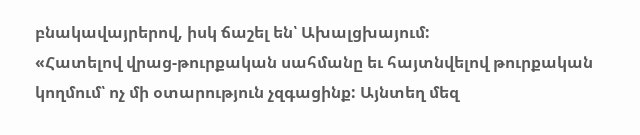բնակավայրերով, իսկ ճաշել են՝ Ախալցխայում:
«Հատելով վրաց-թուրքական սահմանը եւ հայտնվելով թուրքական կողմում՝ ոչ մի օտարություն չզգացինք: Այնտեղ մեզ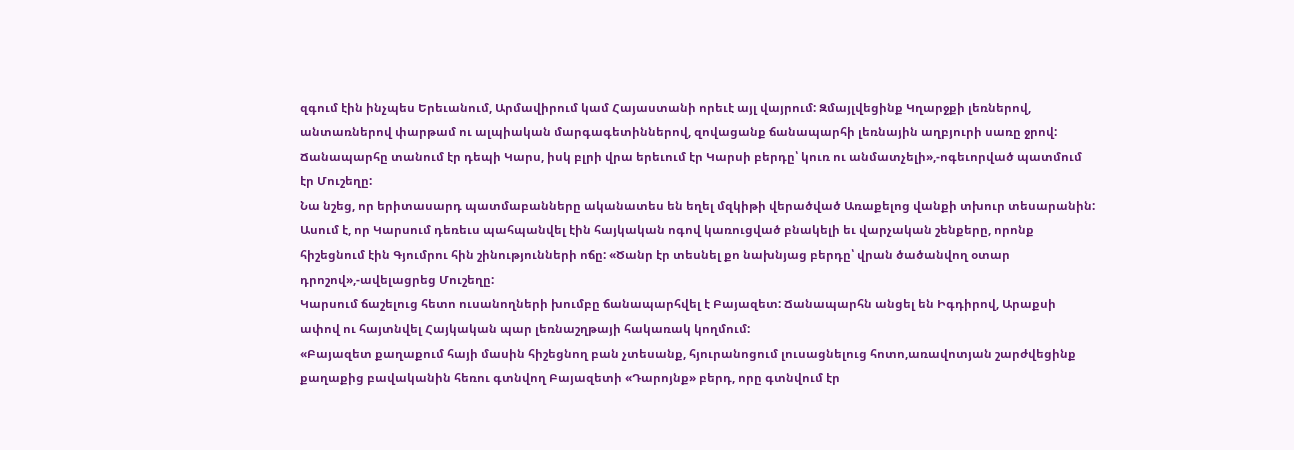զգում էին ինչպես Երեւանում, Արմավիրում կամ Հայաստանի որեւէ այլ վայրում: Զմայլվեցինք Կղարջքի լեռներով, անտառներով փարթամ ու ալպիական մարգագետիններով, զովացանք ճանապարհի լեռնային աղբյուրի սառը ջրով: Ճանապարհը տանում էր դեպի Կարս, իսկ բլրի վրա երեւում էր Կարսի բերդը՝ կուռ ու անմատչելի»,-ոգեւորված պատմում էր Մուշեղը:
Նա նշեց, որ երիտասարդ պատմաբանները ականատես են եղել մզկիթի վերածված Առաքելոց վանքի տխուր տեսարանին: Ասում է, որ Կարսում դեռեւս պահպանվել էին հայկական ոգով կառուցված բնակելի եւ վարչական շենքերը, որոնք հիշեցնում էին Գյումրու հին շինությունների ոճը: «Ծանր էր տեսնել քո նախնյաց բերդը՝ վրան ծածանվող օտար դրոշով»,-ավելացրեց Մուշեղը:
Կարսում ճաշելուց հետո ուսանողների խումբը ճանապարհվել է Բայազետ: Ճանապարհն անցել են Իգդիրով, Արաքսի ափով ու հայտնվել Հայկական պար լեռնաշղթայի հակառակ կողմում:
«Բայազետ քաղաքում հայի մասին հիշեցնող բան չտեսանք, հյուրանոցում լուսացնելուց հոտո,առավոտյան շարժվեցինք քաղաքից բավականին հեռու գտնվող Բայազետի «Դարոյնք» բերդ, որը գտնվում էր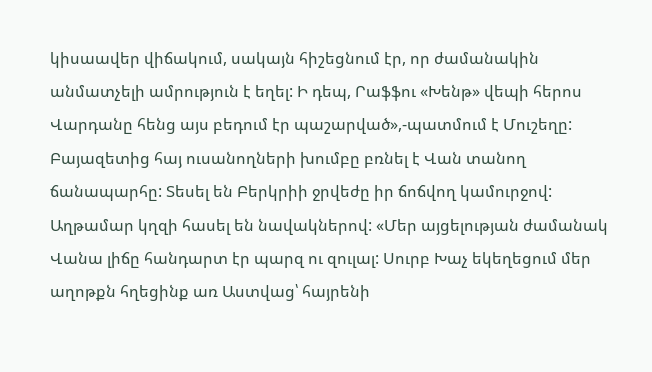կիսաավեր վիճակում, սակայն հիշեցնում էր, որ ժամանակին անմատչելի ամրություն է եղել: Ի դեպ, Րաֆֆու «Խենթ» վեպի հերոս Վարդանը հենց այս բեդում էր պաշարված»,-պատմում է Մուշեղը:
Բայազետից հայ ուսանողների խումբը բռնել է Վան տանող ճանապարհը: Տեսել են Բերկրիի ջրվեժը իր ճոճվող կամուրջով:
Աղթամար կղզի հասել են նավակներով: «Մեր այցելության ժամանակ Վանա լիճը հանդարտ էր պարզ ու զուլալ: Սուրբ Խաչ եկեղեցում մեր աղոթքն հղեցինք առ Աստվաց՝ հայրենի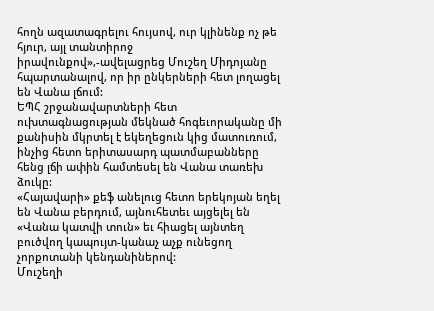հողն ազատագրելու հույսով, ուր կլինենք ոչ թե հյուր, այլ տանտիրոջ իրավունքով»,-ավելացրեց Մուշեղ Միդոյանը հպարտանալով, որ իր ընկերների հետ լողացել են Վանա լճում:
ԵՊՀ շրջանավարտների հետ ուխտագնացության մեկնած հոգեւորականը մի քանիսին մկրտել է եկեղեցուն կից մատուռում, ինչից հետո երիտասարդ պատմաբանները հենց լճի ափին համտեսել են Վանա տառեխ ձուկը:
«Հայավարի» քեֆ անելուց հետո երեկոյան եղել են Վանա բերդում, այնուհետեւ այցելել են «Վանա կատվի տուն» եւ հիացել այնտեղ բուծվող կապույտ-կանաչ աչք ունեցող չորքոտանի կենդանիներով:
Մուշեղի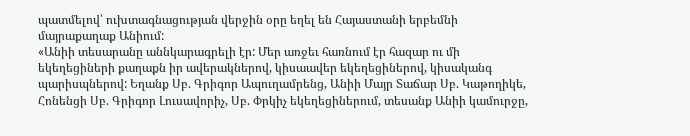պատմելով՝ ուխտագնացության վերջին օրը եղել են Հայաստանի երբեմնի մայրաքաղաք Անիում:
«Անիի տեսարանը աննկարագրելի էր: Մեր առջեւ հառնում էր հազար ու մի եկեղեցիների քաղաքն իր ավերակներով, կիսաավեր եկեղեցիներով, կիսականգ պարիսպներով: Եղանք Սբ. Գրիգոր Ապուղամրենց, Անիի Մայր Տաճար Սբ. Կաթողիկե, Հոնենցի Սբ. Գրիգոր Լուսավորիչ, Սբ. Փրկիչ եկեղեցիներում, տեսանք Անիի կամուրջը,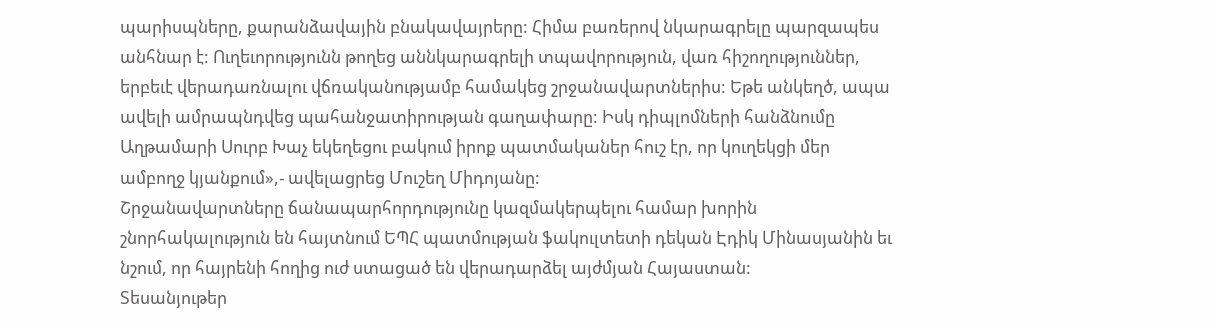պարիսպները, քարանձավային բնակավայրերը: Հիմա բառերով նկարագրելը պարզապես անհնար է: Ուղեւորությունն թողեց աննկարագրելի տպավորություն, վառ հիշողություններ, երբեւէ վերադառնալու վճռականությամբ համակեց շրջանավարտներիս: Եթե անկեղծ, ապա ավելի ամրապնդվեց պահանջատիրության գաղափարը: Իսկ դիպլոմների հանձնումը Աղթամարի Սուրբ Խաչ եկեղեցու բակում իրոք պատմականեր հուշ էր, որ կուղեկցի մեր ամբողջ կյանքում»,- ավելացրեց Մուշեղ Միդոյանը:
Շրջանավարտները ճանապարհորդությունը կազմակերպելու համար խորին շնորհակալություն են հայտնում ԵՊՀ պատմության ֆակուլտետի դեկան Էդիկ Մինասյանին եւ նշում, որ հայրենի հողից ուժ ստացած են վերադարձել այժմյան Հայաստան:
Տեսանյութեր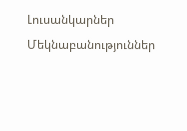Լուսանկարներ
Մեկնաբանություններ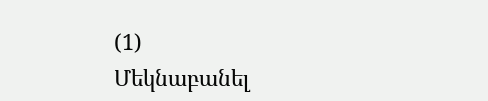(1)
Մեկնաբանել